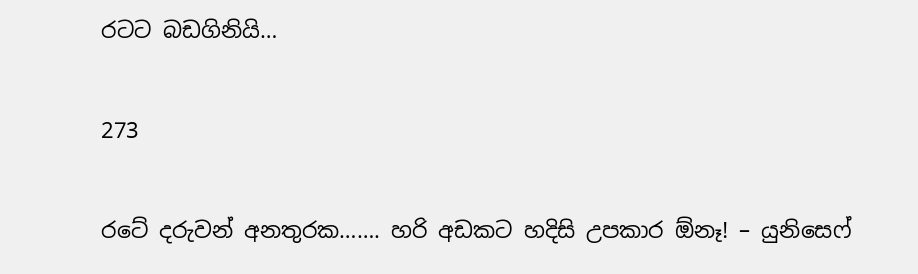රටට බඩගිනියි…

273

රටේ දරුවන් අනතුරක……. හරි අඩකට හදිසි උපකාර ඕනෑ! – යුනිසෙෆ්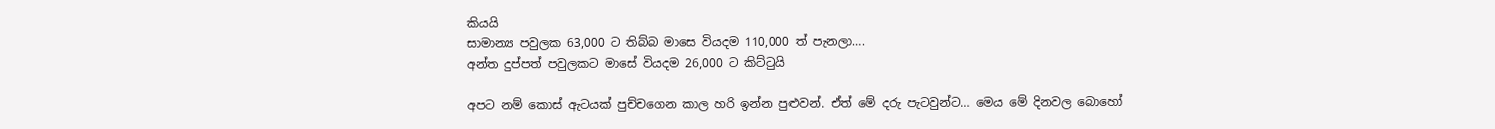කියයි
සාමාන්‍ය පවුලක 63,000 ට තිබ්බ මාසෙ වියදම 110,000 ත් පැනලා….
අන්ත දුප්පත් පවුලකට මාසේ වියදම 26,000 ට කිට්ටුයි

අපට නම් කොස් ඇටයක් පුච්චගෙන කාල හරි ඉන්න පුළුවන්. ඒත් මේ දරු පැටවුන්ට… මෙය මේ දිනවල බොහෝ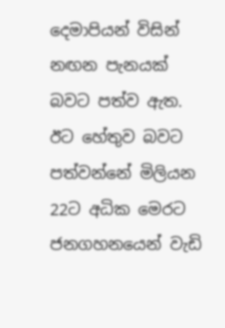දෙමාපියන් විසින් නඟන පැනයක් බවට පත්ව ඇත. ඊට හේතුව බවට පත්වන්නේ මිලියන 22ට අධික මෙරට ජනගහනයෙන් වැඩි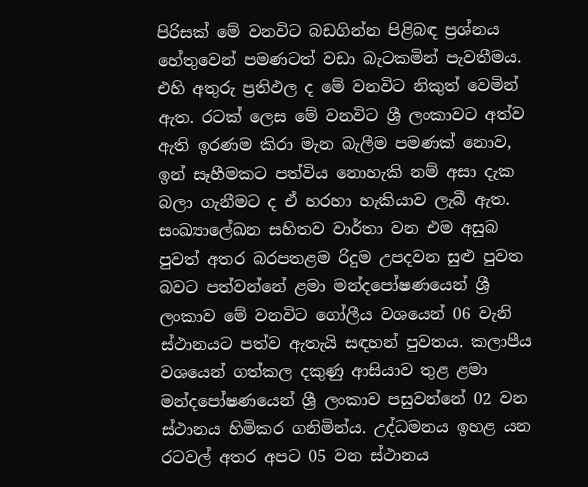පිරිසක් මේ වනවිට බඩගින්න පිළිබඳ ප්‍රශ්නය හේතුවෙන් පමණටත් වඩා බැටකමින් පැවතීමය. එහි අතුරු ප්‍රතිඵල ද මේ වනවිට නිකුත් වෙමින් ඇත. රටක් ලෙස මේ වනවිට ශ්‍රී ලංකාවට අත්ව ඇති ඉරණම කිරා මැන බැලීම පමණක් නොව, ඉන් සෑහීමකට පත්විය නොහැකි නම් අසා දැක බලා ගැනීමට ද ඒ හරහා හැකියාව ලැබී ඇත. සංඛ්‍යාලේඛන සහිතව වාර්තා වන එම අසුබ පුවත් අතර බරපතළම රිදුම උපදවන සුළු පුවත බවට පත්වන්නේ ළමා මන්දපෝෂණයෙන් ශ්‍රී ලංකාව මේ වනවිට ගෝලීය වශයෙන් 06 වැනි ස්ථානයට පත්ව ඇතැයි සඳහන් පුවතය. කලාපීය වශයෙන් ගත්කල දකුණු ආසියාව තුළ ළමා මන්දපෝෂණයෙන් ශ්‍රී ලංකාව පසුවන්නේ 02 වන ස්ථානය හිමිකර ගනිමින්ය. උද්ධමනය ඉහළ යන රටවල් අතර අපට 05 වන ස්ථානය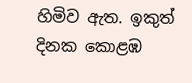හිමිව ඇත. ඉකුත් දිනක කොළඹ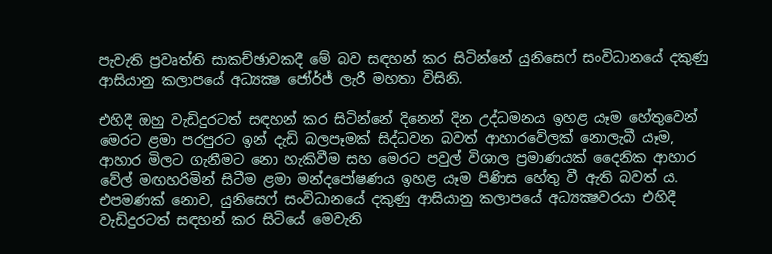පැවැති ප්‍රවෘත්ති සාකච්ඡාවකදී මේ බව සඳහන් කර සිටින්නේ යුනිසෙෆ් සංවිධානයේ දකුණු ආසියානු කලාපයේ අධ්‍යක්‍ෂ ජෝර්ජ් ලැරී මහතා විසිනි.

එහිදී ඔහු වැඩිදුරටත් සඳහන් කර සිටින්නේ දිනෙන් දින උද්ධමනය ඉහළ යෑම හේතුවෙන් මෙරට ළමා පරපුරට ඉන් දැඩි බලපෑමක් සිද්ධවන බවත් ආහාරවේලක් නොලැබී යෑම, ආහාර මිලට ගැනීමට නො හැකිවීම සහ මෙරට පවුල් විශාල ප්‍රමාණයක් දෛනික ආහාර වේල් මඟහරිමින් සිටීම ළමා මන්දපෝෂණය ඉහළ යෑම පිණිස හේතු වී ඇති බවත් ය. එපමණක් නොව, යුනිසෙෆ් සංවිධානයේ දකුණු ආසියානු කලාපයේ අධ්‍යක්‍ෂවරයා එහිදී වැඩිදුරටත් සඳහන් කර සිටියේ මෙවැනි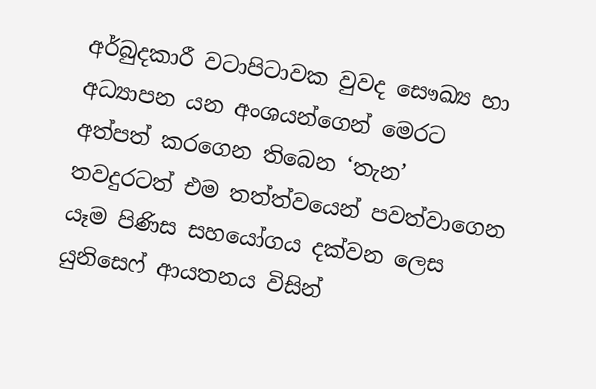අර්බුදකාරී වටාපිටාවක වුවද සෞඛ්‍ය හා අධ්‍යාපන යන අංශයන්ගෙන් මෙරට අත්පත් කරගෙන තිබෙන ‘තැන’ තවදුරටත් එම තත්ත්වයෙන් පවත්වාගෙන යෑම පිණිස සහයෝගය දක්වන ලෙස යුනිසෙෆ් ආයතනය විසින්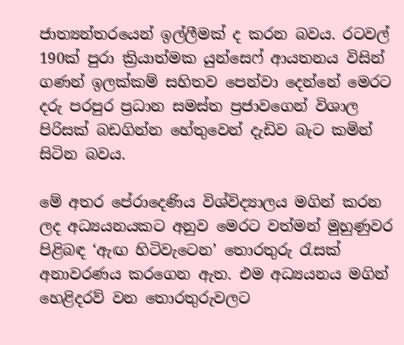ජාත්‍යන්තරයෙන් ඉල්ලීමක් ද කරන බවය. රටවල් 190ක් පුරා ක්‍රියාත්මක යුන්සෙෆ් ආයතනය විසින් ගණන් ඉලක්කම් සහිතව පෙන්වා දෙන්නේ මෙරට දරු පරපුර ප්‍රධාන සමස්ත ප්‍රජාවගෙන් විශාල පිරිසක් බඩගින්න හේතුවෙන් දැඩිව බැට කමින් සිටින බවය.

මේ අතර පේරාදෙණිය විශ්විද්‍යාලය මගින් කරන ලද අධ්‍යයනයකට අනුව මෙරට වත්මන් මුහුණුවර පිළිබඳ ‘ඇඟ හිටිවැටෙන’ තොරතුරු රැසක් අනාවරණය කරගෙන ඇත. එම අධ්‍යයනය මගින් හෙළිදරව් වන තොරතුරුවලට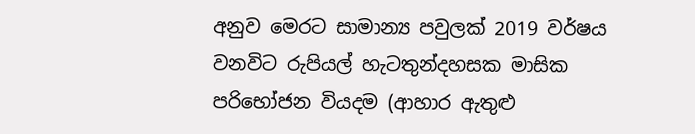අනුව මෙරට සාමාන්‍ය පවුලක් 2019 වර්ෂය වනවිට රුපියල් හැටතුන්දහසක මාසික පරිභෝජන වියදම (ආහාර ඇතුළු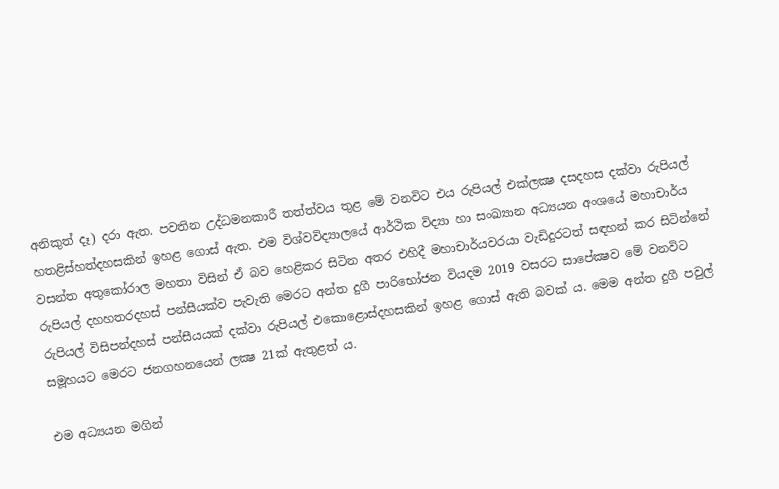අනිකුත් දෑ) දරා ඇත. පවතින උද්ධමනකාරී තත්ත්වය තුළ මේ වනවිට එය රුපියල් එක්ලක්‍ෂ දසදහස දක්වා රුපියල් හතළිස්හත්දහසකින් ඉහළ ගොස් ඇත. එම විශ්වවිද්‍යාලයේ ආර්ථික විද්‍යා හා සංඛ්‍යාන අධ්‍යයන අංශයේ මහාචාර්ය වසන්ත අතුකෝරාල මහතා විසින් ඒ බව හෙළිකර සිටින අතර එහිදී මහාචාර්යවරයා වැඩිදුරටත් සඳහන් කර සිටින්නේ රුපියල් දහහතරදහස් පන්සීයක්ව පැවැති මෙරට අන්ත දුගී පාරිභෝජන වියදම 2019 වසරට සාපේක්‍ෂව මේ වනවිට රුපියල් විසිපන්දහස් පන්සීයයක් දක්වා රුපියල් එකොළොස්දහසකින් ඉහළ ගොස් ඇති බවක් ය. මෙම අන්ත දුගී පවුල් සමූහයට මෙරට ජනගහනයෙන් ලක්‍ෂ 21ක් ඇතුළත් ය.

එම අධ්‍යයන මගින්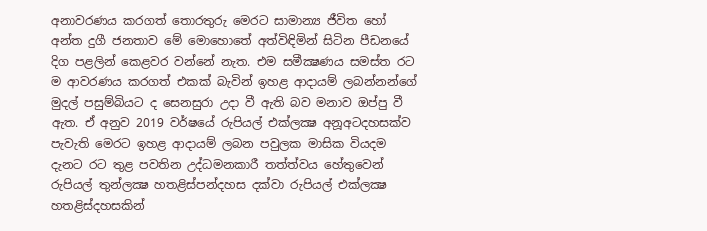අනාවරණය කරගත් තොරතුරු මෙරට සාමාන්‍ය ජීවිත හෝ අන්ත දුගී ජනතාව මේ මොහොතේ අත්විඳිමින් සිටින පීඩනයේ දිග පළලින් කෙළවර වන්නේ නැත. එම සමීක්‍ෂණය සමස්ත රට ම ආවරණය කරගත් එකක් බැවින් ඉහළ ආදායම් ලබන්නන්ගේ මුදල් පසුම්බියට ද සෙනසුරා උදා වී ඇති බව මනාව ඔප්පු වී ඇත. ඒ අනුව 2019 වර්ෂයේ රුපියල් එක්ලක්‍ෂ අනූඅටදහසක්ව පැවැති මෙරට ඉහළ ආදායම් ලබන පවුලක මාසික වියදම දැනට රට තුළ පවතින උද්ධමනකාරී තත්ත්වය හේතුවෙන් රුපියල් තුන්ලක්‍ෂ හතළිස්පන්දහස දක්වා රුපියල් එක්ලක්‍ෂ හතළිස්දහසකින්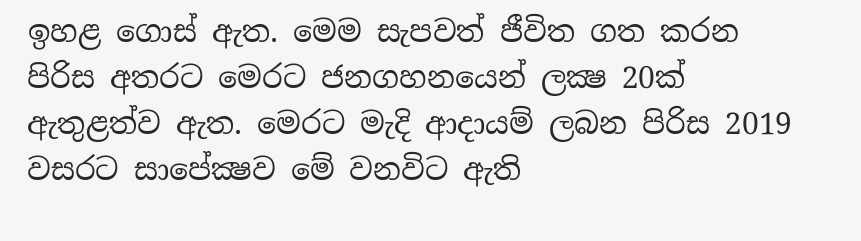ඉහළ ගොස් ඇත. මෙම සැපවත් ජීවිත ගත කරන පිරිස අතරට මෙරට ජනගහනයෙන් ලක්‍ෂ 20ක් ඇතුළත්ව ඇත. මෙරට මැදි ආදායම් ලබන පිරිස 2019 වසරට සාපේක්‍ෂව මේ වනවිට ඇති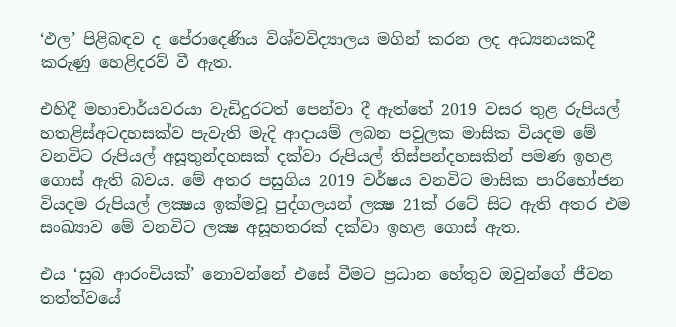‘ඵල’ පිළිබඳව ද පේරාදෙණිය විශ්වවිද්‍යාලය මගින් කරන ලද අධ්‍යනයකදී කරුණු හෙළිදරව් වී ඇත.

එහිදී මහාචාර්යවරයා වැඩිදුරටත් පෙන්වා දී ඇත්තේ 2019 වසර තුළ රුපියල් හතළිස්අටදහසක්ව පැවැති මැදි ආදායම් ලබන පවුලක මාසික වියදම මේ වනවිට රුපියල් අසූතුන්දහසක් දක්වා රුපියල් තිස්පන්දහසකින් පමණ ඉහළ ගොස් ඇති බවය. මේ අතර පසුගිය 2019 වර්ෂය වනවිට මාසික පාරිභෝජන වියදම රුපියල් ලක්‍ෂය ඉක්මවූ පුද්ගලයන් ලක්‍ෂ 21ක් රටේ සිට ඇති අතර එම සංඛ්‍යාව මේ වනවිට ලක්‍ෂ අසූහතරක් දක්වා ඉහළ ගොස් ඇත.

එය ‘සුබ ආරංචියක්’ නොවන්නේ එසේ වීමට ප්‍රධාන හේතුව ඔවුන්ගේ ජීවන තත්ත්වයේ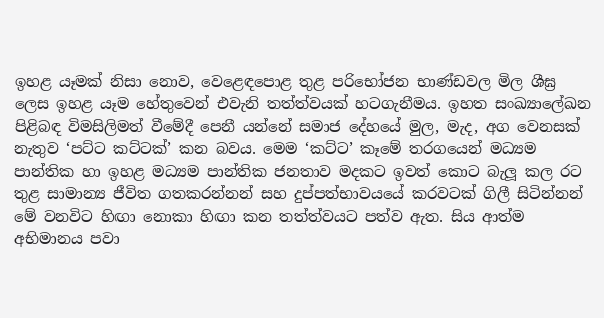ඉහළ යෑමක් නිසා නොව, වෙළෙඳපොළ තුළ පරිභෝජන භාණ්ඩවල මිල ශීඝ්‍ර ලෙස ඉහළ යෑම හේතුවෙන් එවැනි තත්ත්වයක් හටගැනීමය. ඉහත සංඛ්‍යාලේඛන පිළිබඳ විමසිලිමත් වීමේදී පෙනී යන්නේ සමාජ දේහයේ මුල, මැද, අග වෙනසක් නැතුව ‘පට්ට කට්ටක්’ කන බවය. මෙම ‘කට්ට’ කෑමේ තරගයෙන් මධ්‍යම පාන්තික හා ඉහළ මධ්‍යම පාන්තික ජනතාව මදකට ඉවත් කොට බැලූ කල රට තුළ සාමාන්‍ය ජීවිත ගතකරන්නන් සහ දුප්පත්භාවයයේ කරවටක් ගිලී සිටින්නන් මේ වනවිට හිඟා නොකා හිඟා කන තත්ත්වයට පත්ව ඇත. සිය ආත්ම අභිමානය පවා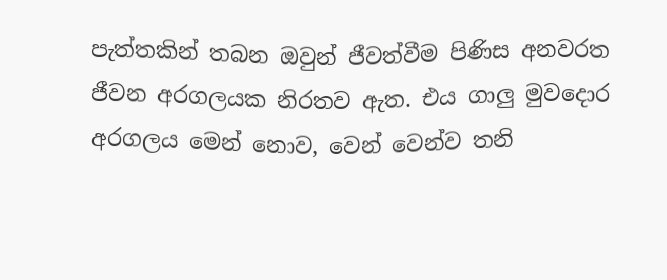පැත්තකින් තබන ඔවුන් ජීවත්වීම පිණිස අනවරත ජීවන අරගලයක නිරතව ඇත. එය ගාලු මුවදොර අරගලය මෙන් නොව, වෙන් වෙන්ව තනි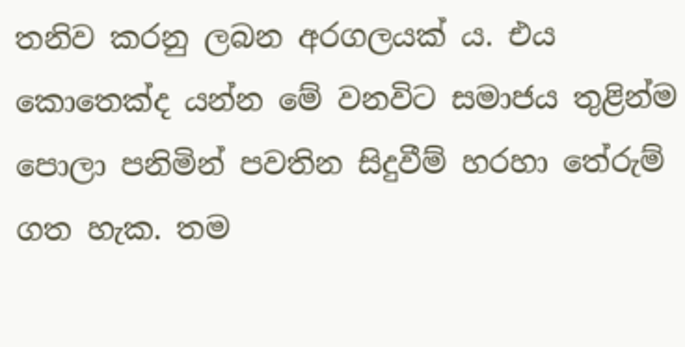තනිව කරනු ලබන අරගලයක් ය. එය කොතෙක්ද යන්න මේ වනවිට සමාජය තුළින්ම පොලා පනිමින් පවතින සිදුවීම් හරහා තේරුම් ගත හැක. තම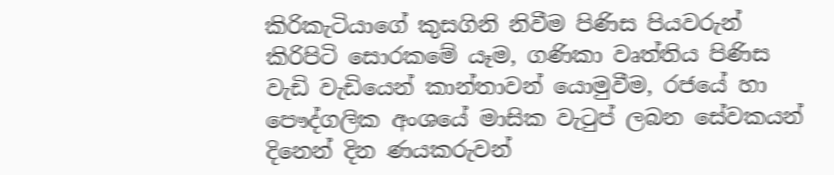කිරිකැටියාගේ කුසගිනි නිවීම පිණිස පියවරුන් කිරිපිටි සොරකමේ යෑම, ගණිකා වෘත්තිය පිණිස වැඩි වැඩියෙන් කාන්තාවන් යොමුවීම, රජයේ හා පෞද්ගලික අංශයේ මාසික වැටුප් ලබන සේවකයන් දිනෙන් දින ණයකරුවන්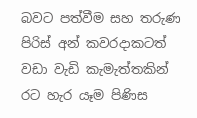බවට පත්වීම සහ තරුණ පිරිස් අන් කවරදාකටත් වඩා වැඩි කැමැත්තකින් රට හැර යෑම පිණිස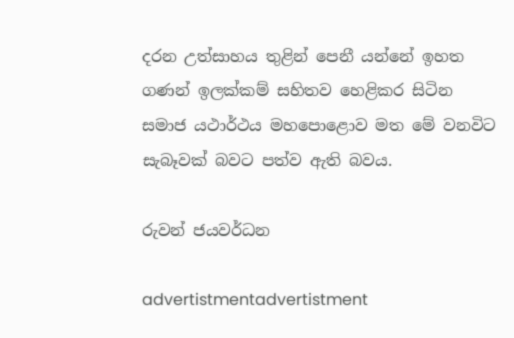දරන උත්සාහය තුළින් පෙනී යන්නේ ඉහත ගණන් ඉලක්කම් සහිතව හෙළිකර සිටින සමාජ යථාර්ථය මහපොළොව මත මේ වනවිට සැබෑවක් බවට පත්ව ඇති බවය.

රුවන් ජයවර්ධන

advertistmentadvertistment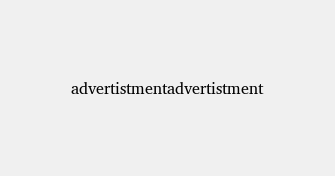advertistmentadvertistment